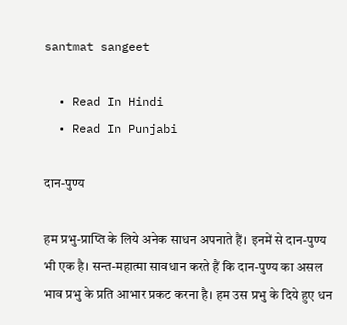santmat sangeet

  • Read In Hindi
  • Read In Punjabi

दान-पुण्य

हम प्रभु-प्राप्ति के लिये अनेक साधन अपनाते हैं। इनमें से दान-पुण्य भी एक है। सन्त-महात्मा सावधान करते हैं कि दान-पुण्य का असल भाव प्रभु के प्रति आभार प्रकट करना है। हम उस प्रभु के दिये हुए धन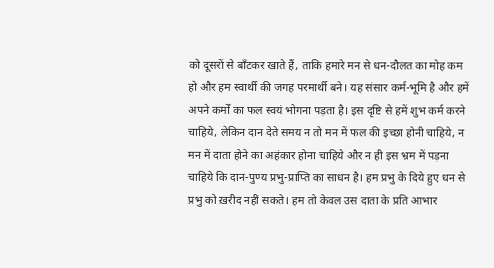को दूसरों से बाँटकर खाते हैं, ताकि हमारे मन से धन-दौलत का मोह कम हो और हम स्वार्थी की जगह परमार्थी बने। यह संसार कर्म-भूमि है और हमें अपने कर्मों का फल स्वयं भोगना पड़ता है। इस दृष्टि से हमें शुभ कर्म करने चाहिये, लेकिन दान देते समय न तो मन में फल की इच्छा होनी चाहिये, न मन में दाता होने का अहंकार होना चाहिये और न ही इस भ्रम में पड़ना चाहिये कि दान-पुण्य प्रभु-प्राप्ति का साधन है। हम प्रभु के दिये हुए धन से प्रभु को ख़रीद नहीं सकते। हम तो केवल उस दाता के प्रति आभार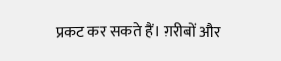प्रकट कर सकते हैं। ग़रीबों और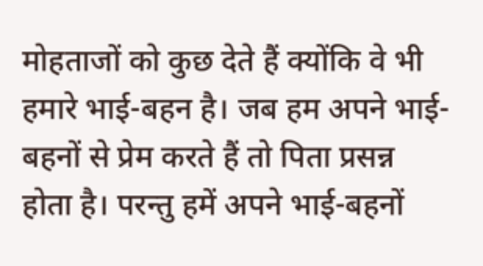मोहताजों को कुछ देते हैं क्योंकि वे भी हमारे भाई-बहन है। जब हम अपने भाई-बहनों से प्रेम करते हैं तो पिता प्रसन्न होता है। परन्तु हमें अपने भाई-बहनों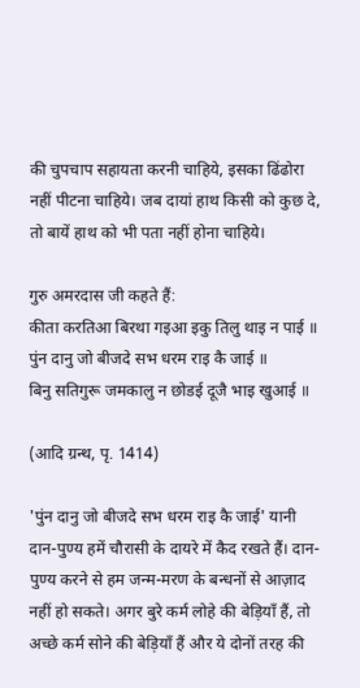की चुपचाप सहायता करनी चाहिये, इसका ढिंढोरा नहीं पीटना चाहिये। जब दायां हाथ किसी को कुछ दे, तो बायें हाथ को भी पता नहीं होना चाहिये।

गुरु अमरदास जी कहते हैं:
कीता करतिआ बिरथा गइआ इकु तिलु थाइ न पाई ॥
पुंन दानु जो बीजदे सभ धरम राइ कै जाई ॥
बिनु सतिगुरू जमकालु न छोडई दूजै भाइ खुआई ॥

(आदि ग्रन्थ, पृ. 1414)

'पुंन दानु जो बीजदे सभ धरम राइ कै जाई' यानी दान-पुण्य हमें चौरासी के दायरे में कैद रखते हैं। दान-पुण्य करने से हम जन्म-मरण के बन्धनों से आज़ाद नहीं हो सकते। अगर बुरे कर्म लोहे की बेड़ियाँ हैं, तो अच्छे कर्म सोने की बेड़ियाँ हैं और ये दोनों तरह की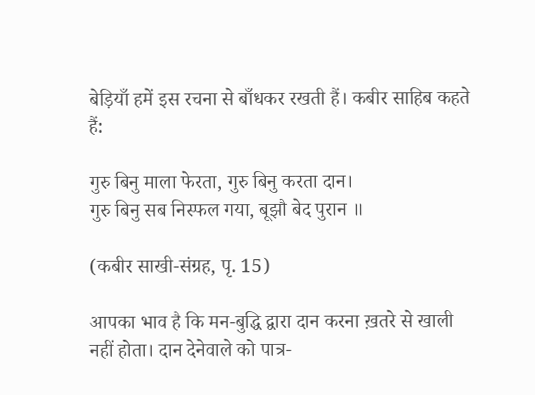बेड़ियाँ हमें इस रचना से बाँधकर रखती हैं। कबीर साहिब कहते हैं:

गुरु बिनु माला फेरता, गुरु बिनु करता दान।
गुरु बिनु सब निस्फल गया, बूझौ बेद पुरान ॥

(कबीर साखी-संग्रह, पृ. 15)

आपका भाव है कि मन-बुद्धि द्वारा दान करना ख़तरे से खाली नहीं होता। दान देनेवाले को पात्र-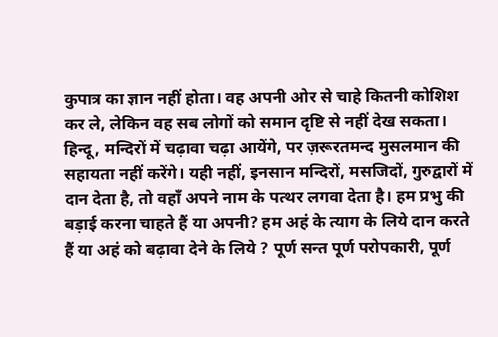कुपात्र का ज्ञान नहीं होता। वह अपनी ओर से चाहे कितनी कोशिश कर ले, लेकिन वह सब लोगों को समान दृष्टि से नहीं देख सकता। हिन्दू, मन्दिरों में चढ़ावा चढ़ा आयेंगे, पर ज़रूरतमन्द मुसलमान की सहायता नहीं करेंगे। यही नहीं, इनसान मन्दिरों, मसजिदों, गुरुद्वारों में दान देता है, तो वहाँ अपने नाम के पत्थर लगवा देता है। हम प्रभु की बड़ाई करना चाहते हैं या अपनी? हम अहं के त्याग के लिये दान करते हैं या अहं को बढ़ावा देने के लिये ? पूर्ण सन्त पूर्ण परोपकारी, पूर्ण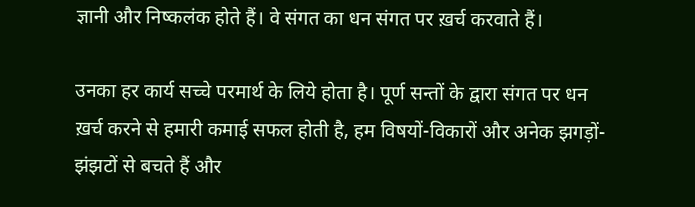ज्ञानी और निष्कलंक होते हैं। वे संगत का धन संगत पर ख़र्च करवाते हैं।

उनका हर कार्य सच्चे परमार्थ के लिये होता है। पूर्ण सन्तों के द्वारा संगत पर धन ख़र्च करने से हमारी कमाई सफल होती है, हम विषयों-विकारों और अनेक झगड़ों-झंझटों से बचते हैं और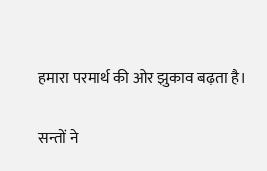हमारा परमार्थ की ओर झुकाव बढ़ता है।

सन्तों ने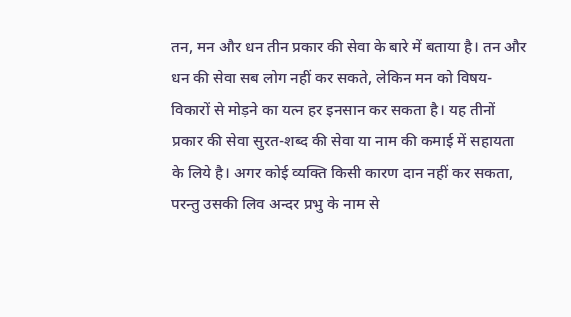तन, मन और धन तीन प्रकार की सेवा के बारे में बताया है। तन और धन की सेवा सब लोग नहीं कर सकते, लेकिन मन को विषय-विकारों से मोड़ने का यत्न हर इनसान कर सकता है। यह तीनों प्रकार की सेवा सुरत-शब्द की सेवा या नाम की कमाई में सहायता के लिये है। अगर कोई व्यक्ति किसी कारण दान नहीं कर सकता, परन्तु उसकी लिव अन्दर प्रभु के नाम से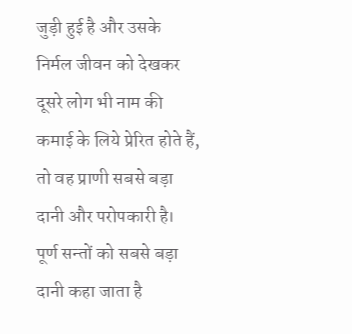जुड़ी हुई है और उसके निर्मल जीवन को देखकर दूसरे लोग भी नाम की कमाई के लिये प्रेरित होते हैं, तो वह प्राणी सबसे बड़ा दानी और परोपकारी है। पूर्ण सन्तों को सबसे बड़ा दानी कहा जाता है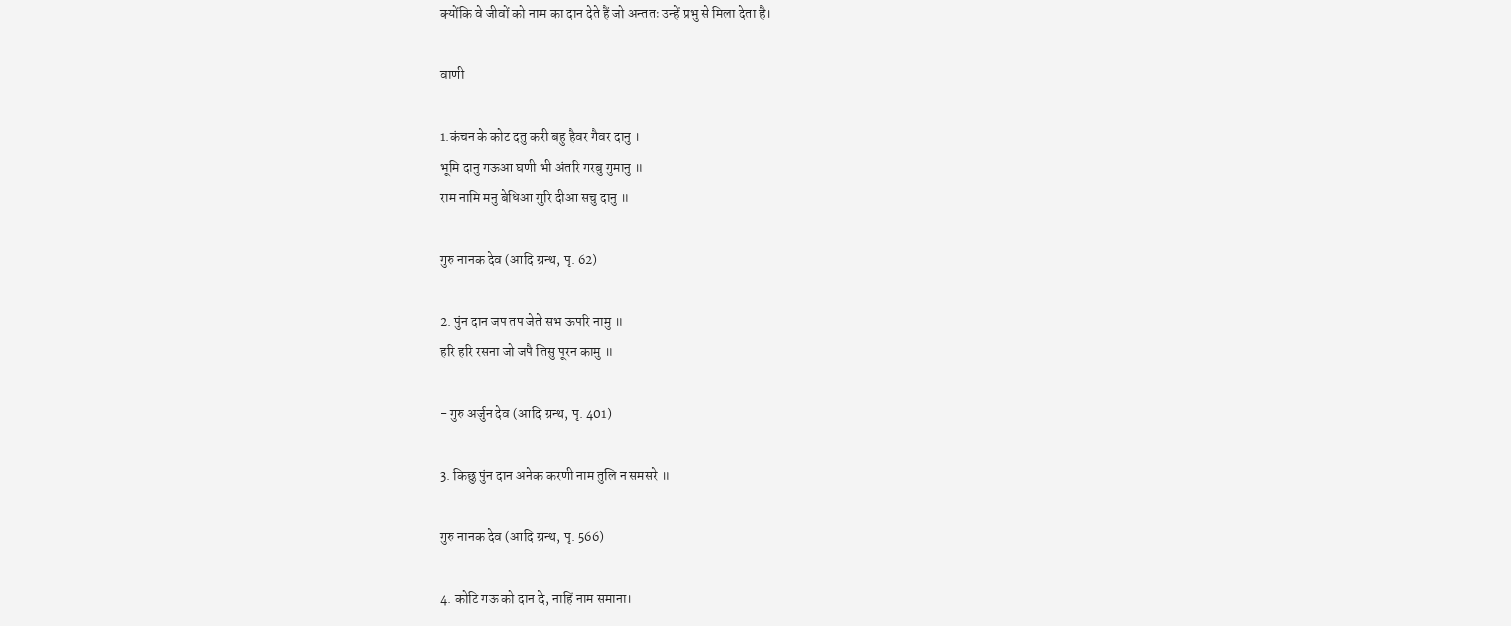क्योंकि वे जीवों को नाम का दान देते हैं जो अन्ततः उन्हें प्रभु से मिला देता है।

वाणी

1.कंचन के कोट दतु करी बहु हैवर गैवर दानु ।
भूमि दानु गऊआ घणी भी अंतरि गरबु गुमानु ॥
राम नामि मनु बेधिआ गुरि दीआ सचु दानु ॥

गुरु नानक देव (आदि ग्रन्थ, पृ. 62)

2. पुंन दान जप तप जेते सभ ऊपरि नामु ॥
हरि हरि रसना जो जपै तिसु पूरन कामु ॥

- गुरु अर्जुन देव (आदि ग्रन्थ, पृ. 401)

3. किछु पुंन दान अनेक करणी नाम तुलि न समसरे ॥

गुरु नानक देव (आदि ग्रन्थ, पृ. 566)

4. कोटि गऊ को दान दे, नाहिं नाम समाना।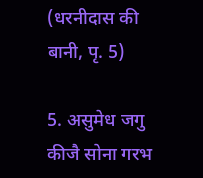(धरनीदास की बानी, पृ. 5)

5. असुमेध जगु कीजै सोना गरभ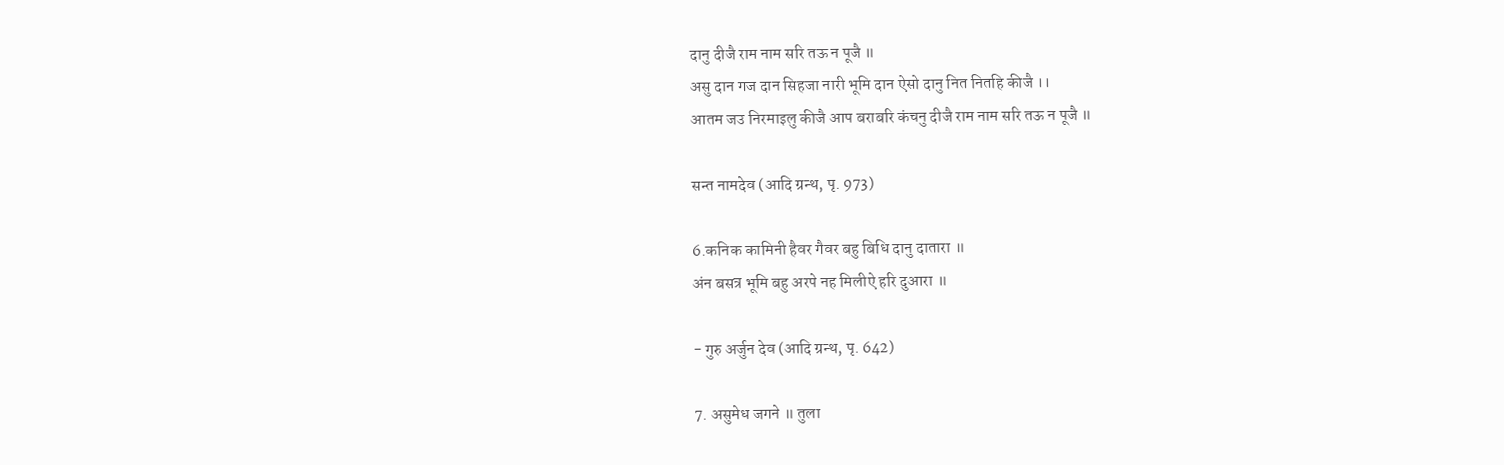दानु दीजै राम नाम सरि तऊ न पूजै ॥
असु दान गज दान सिहजा नारी भूमि दान ऐसो दानु नित नितहि कीजै ।।
आतम जउ निरमाइलु कीजै आप बराबरि कंचनु दीजै राम नाम सरि तऊ न पूजै ॥

सन्त नामदेव (आदि ग्रन्थ, पृ. 973)

6.कनिक कामिनी हैवर गैवर बहु बिधि दानु दातारा ॥
अंन बसत्र भूमि बहु अरपे नह मिलीऐ हरि दुआरा ॥

- गुरु अर्जुन देव (आदि ग्रन्थ, पृ. 642)

7. असुमेध जगने ॥ तुला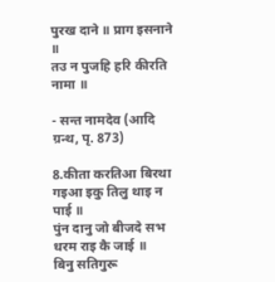पुरख दाने ॥ प्राग इसनाने ॥
तउ न पुजहि हरि कीरति नामा ॥

- सन्त नामदेव (आदि ग्रन्थ, पृ. 873)

8.कीता करतिआ बिरथा गइआ इकु तिलु थाइ न पाई ॥
पुंन दानु जो बीजदे सभ धरम राइ कै जाई ॥
बिनु सतिगुरू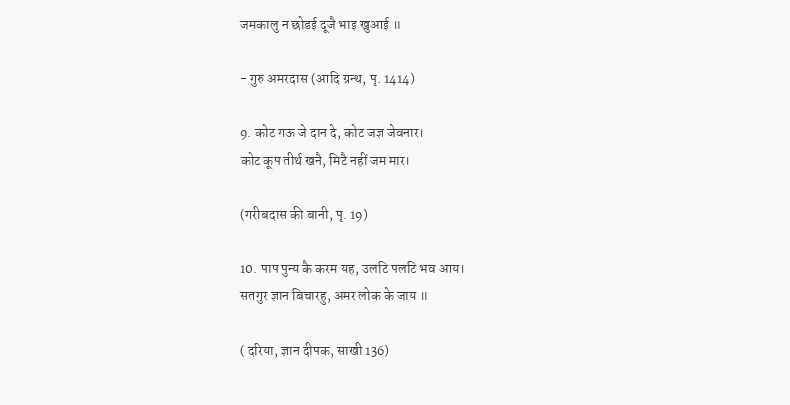जमकालु न छोडई दूजै भाइ खुआई ॥

- गुरु अमरदास (आदि ग्रन्थ, पृ. 1414)

9. कोट गऊ जे दान दे, कोट जज्ञ जेवनार।
कोट कूप तीर्थ खनै, मिटै नहीं जम मार।

(गरीबदास की बानी, पृ. 19)

10. पाप पुन्य कै करम यह, उलटि पलटि भव आय।
सतगुर ज्ञान बिचारहु, अमर लोक के जाय ॥

( दरिया, ज्ञान दीपक, साखी 136)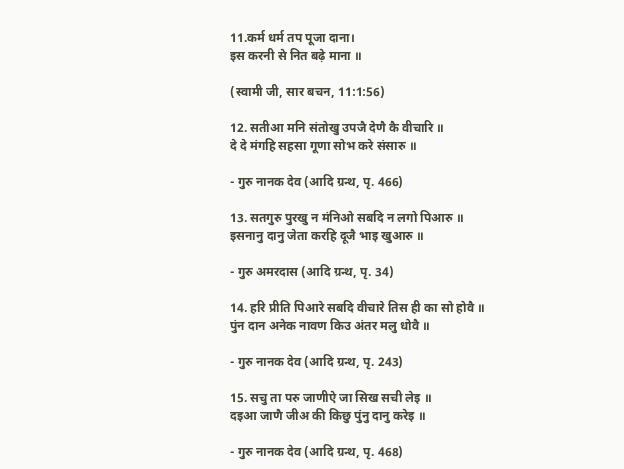11.कर्म धर्म तप पूजा दाना।
इस करनी से नित बढ़े माना ॥

(स्वामी जी, सार बचन, 11:1:56)

12. सतीआ मनि संतोखु उपजै देणै कै वीचारि ॥
दे दे मंगहि सहसा गूणा सोभ करे संसारु ॥

- गुरु नानक देव (आदि ग्रन्थ, पृ. 466)

13. सतगुरु पुरखु न मंनिओ सबदि न लगो पिआरु ॥
इसनानु दानु जेता करहि दूजै भाइ खुआरु ॥

- गुरु अमरदास (आदि ग्रन्थ, पृ. 34)

14. हरि प्रीति पिआरे सबदि वीचारे तिस ही का सो होवै ॥
पुंन दान अनेक नावण किउ अंतर मलु धोवै ॥

- गुरु नानक देव (आदि ग्रन्थ, पृ. 243)

15. सचु ता परु जाणीऐ जा सिख सची लेइ ॥
दइआ जाणै जीअ की किछु पुंनु दानु करेइ ॥

- गुरु नानक देव (आदि ग्रन्थ, पृ. 468)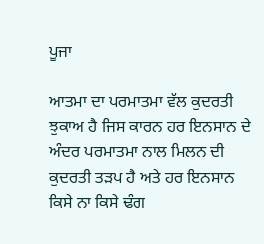ਪੂਜਾ

ਆਤਮਾ ਦਾ ਪਰਮਾਤਮਾ ਵੱਲ ਕੁਦਰਤੀ ਝੁਕਾਅ ਹੈ ਜਿਸ ਕਾਰਨ ਹਰ ਇਨਸਾਨ ਦੇ ਅੰਦਰ ਪਰਮਾਤਮਾ ਨਾਲ ਮਿਲਨ ਦੀ ਕੁਦਰਤੀ ਤੜਪ ਹੈ ਅਤੇ ਹਰ ਇਨਸਾਨ ਕਿਸੇ ਨਾ ਕਿਸੇ ਢੰਗ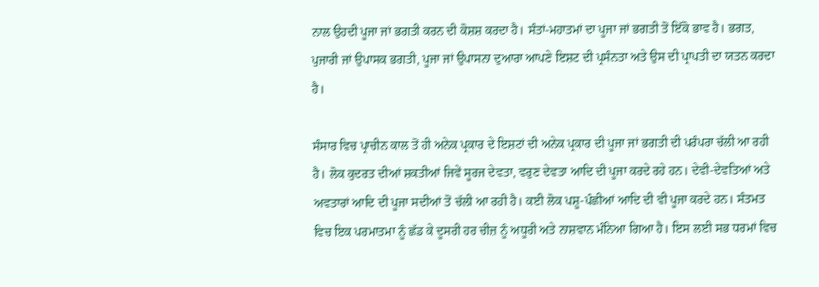ਨਾਲ ਉਹਦੀ ਪੂਜਾ ਜਾਂ ਭਗਤੀ ਕਰਨ ਦੀ ਕੋਸ਼ਸ਼ ਕਰਦਾ ਹੈ। ਸੰਤਾਂ-ਮਹਾਤਮਾਂ ਦਾ ਪੂਜਾ ਜਾਂ ਭਗਤੀ ਤੋਂ ਇੱਕੋ ਭਾਵ ਹੈ। ਭਗਤ, ਪੁਜਾਰੀ ਜਾਂ ਉਪਾਸਕ ਭਗਤੀ, ਪੂਜਾ ਜਾਂ ਉਪਾਸਨਾ ਦੁਆਰਾ ਆਪਣੇ ਇਸ਼ਟ ਦੀ ਪ੍ਰਸੰਨਤਾ ਅਤੇ ਉਸ ਦੀ ਪ੍ਰਾਪਤੀ ਦਾ ਯਤਨ ਕਰਦਾ ਹੈ।

ਸੰਸਾਰ ਵਿਚ ਪ੍ਰਾਚੀਨ ਕਾਲ ਤੋਂ ਹੀ ਅਨੇਕ ਪ੍ਰਕਾਰ ਦੇ ਇਸ਼ਟਾਂ ਦੀ ਅਨੇਕ ਪ੍ਰਕਾਰ ਦੀ ਪੂਜਾ ਜਾਂ ਭਗਤੀ ਦੀ ਪਰੰਪਰਾ ਚੱਲੀ ਆ ਰਹੀ ਹੈ। ਲੋਕ ਕੁਦਰਤ ਦੀਆਂ ਸ਼ਕਤੀਆਂ ਜਿਵੇਂ ਸੂਰਜ ਦੇਵਤਾ, ਵਰੁਣ ਦੇਵਤਾ ਆਦਿ ਦੀ ਪੂਜਾ ਕਰਦੇ ਰਹੇ ਹਨ। ਦੇਵੀ-ਦੇਵਤਿਆਂ ਅਤੇ ਅਵਤਾਰਾਂ ਆਦਿ ਦੀ ਪੂਜਾ ਸਦੀਆਂ ਤੋਂ ਚੱਲੀ ਆ ਰਹੀ ਹੈ। ਕਈ ਲੋਕ ਪਸ਼ੂ-ਪੰਛੀਆਂ ਆਦਿ ਦੀ ਵੀ ਪੂਜਾ ਕਰਦੇ ਹਨ। ਸੰਤਮਤ ਵਿਚ ਇਕ ਪਰਮਾਤਮਾ ਨੂੰ ਛੱਡ ਕੇ ਦੂਸਰੀ ਹਰ ਚੀਜ਼ ਨੂੰ ਅਧੂਰੀ ਅਤੇ ਨਾਸ਼ਵਾਨ ਮੰਨਿਆ ਗਿਆ ਹੈ। ਇਸ ਲਈ ਸਭ ਧਰਮਾਂ ਵਿਚ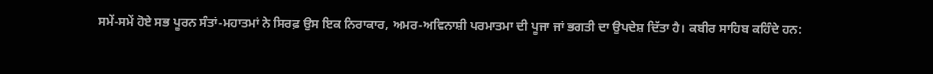ਸਮੇਂ-ਸਮੇਂ ਹੋਏ ਸਭ ਪੂਰਨ ਸੰਤਾਂ-ਮਹਾਤਮਾਂ ਨੇ ਸਿਰਫ਼ ਉਸ ਇਕ ਨਿਰਾਕਾਰ, ਅਮਰ-ਅਵਿਨਾਸ਼ੀ ਪਰਮਾਤਮਾ ਦੀ ਪੂਜਾ ਜਾਂ ਭਗਤੀ ਦਾ ਉਪਦੇਸ਼ ਦਿੱਤਾ ਹੈ। ਕਬੀਰ ਸਾਹਿਬ ਕਹਿੰਦੇ ਹਨ: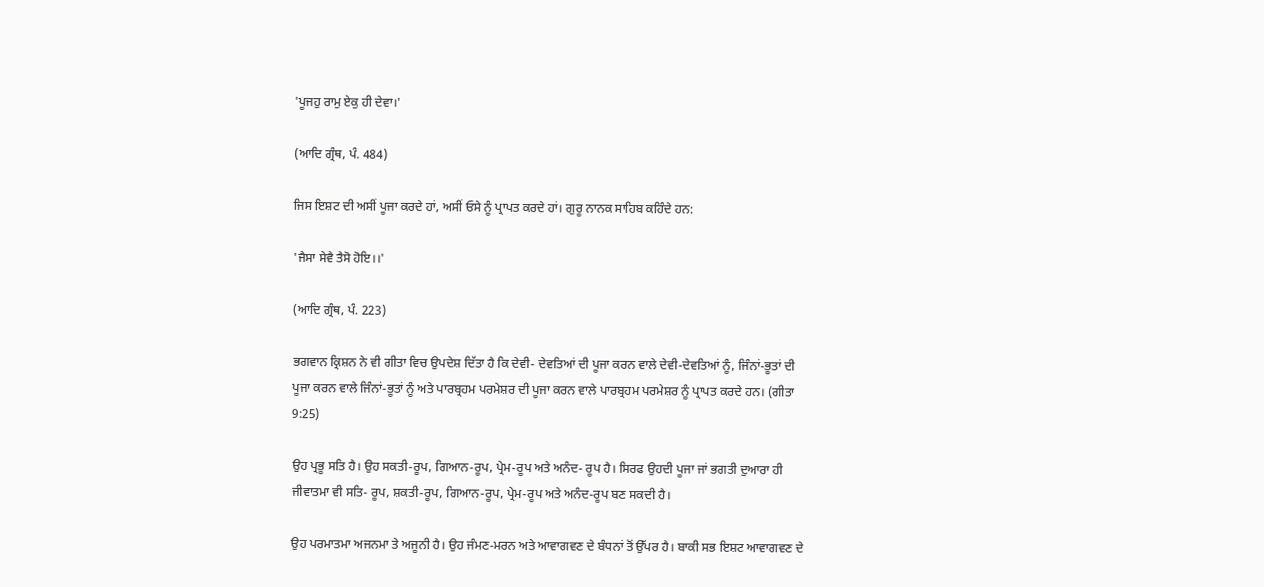'ਪੂਜਹੁ ਰਾਮੁ ਏਕੁ ਹੀ ਦੇਵਾ।'

(ਆਦਿ ਗ੍ਰੰਥ, ਪੰ. 484)

ਜਿਸ ਇਸ਼ਟ ਦੀ ਅਸੀਂ ਪੂਜਾ ਕਰਦੇ ਹਾਂ, ਅਸੀਂ ਓਸੇ ਨੂੰ ਪ੍ਰਾਪਤ ਕਰਦੇ ਹਾਂ। ਗੁਰੂ ਨਾਨਕ ਸਾਹਿਬ ਕਹਿੰਦੇ ਹਨ:

'ਜੈਸਾ ਸੇਵੈ ਤੈਸੋ ਹੋਇ।।'

(ਆਦਿ ਗ੍ਰੰਥ, ਪੰ. 223)

ਭਗਵਾਨ ਕ੍ਰਿਸ਼ਨ ਨੇ ਵੀ ਗੀਤਾ ਵਿਚ ਉਪਦੇਸ਼ ਦਿੱਤਾ ਹੈ ਕਿ ਦੇਵੀ- ਦੇਵਤਿਆਂ ਦੀ ਪੂਜਾ ਕਰਨ ਵਾਲੇ ਦੇਵੀ-ਦੇਵਤਿਆਂ ਨੂੰ, ਜਿੰਨਾਂ-ਭੂਤਾਂ ਦੀ ਪੂਜਾ ਕਰਨ ਵਾਲੇ ਜਿੰਨਾਂ-ਭੂਤਾਂ ਨੂੰ ਅਤੇ ਪਾਰਬ੍ਰਹਮ ਪਰਮੇਸ਼ਰ ਦੀ ਪੂਜਾ ਕਰਨ ਵਾਲੇ ਪਾਰਬ੍ਰਹਮ ਪਰਮੇਸ਼ਰ ਨੂੰ ਪ੍ਰਾਪਤ ਕਰਦੇ ਹਨ। (ਗੀਤਾ 9:25)

ਉਹ ਪ੍ਰਭੂ ਸਤਿ ਹੈ। ਉਹ ਸਕਤੀ-ਰੂਪ, ਗਿਆਨ-ਰੂਪ, ਪ੍ਰੇਮ-ਰੂਪ ਅਤੇ ਅਨੰਦ- ਰੂਪ ਹੈ। ਸਿਰਫ ਉਹਦੀ ਪੂਜਾ ਜਾਂ ਭਗਤੀ ਦੁਆਰਾ ਹੀ ਜੀਵਾਤਮਾ ਵੀ ਸਤਿ- ਰੂਪ, ਸ਼ਕਤੀ-ਰੂਪ, ਗਿਆਨ-ਰੂਪ, ਪ੍ਰੇਮ-ਰੂਪ ਅਤੇ ਅਨੰਦ-ਰੂਪ ਬਣ ਸਕਦੀ ਹੈ।

ਉਹ ਪਰਮਾਤਮਾ ਅਜਨਮਾ ਤੇ ਅਜੂਨੀ ਹੈ। ਉਹ ਜੰਮਣ-ਮਰਨ ਅਤੇ ਆਵਾਗਵਣ ਦੇ ਬੰਧਨਾਂ ਤੋਂ ਉੱਪਰ ਹੈ। ਬਾਕੀ ਸਭ ਇਸ਼ਟ ਆਵਾਗਵਣ ਦੇ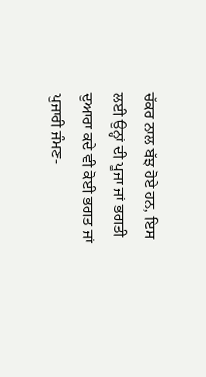ਚੱਕਰ ਨਾਲ ਬੱਝ ਹੋਏ ਹਨ, ਇਸ ਲਈ ਉਨ੍ਹਾਂ ਦੀ ਪੂਜਾ ਜਾਂ ਭਗਤੀ ਦੁਆਰਾ ਕਦੇ ਵੀ ਕੋਈ ਭਗਤ ਜਾਂ ਪੁਜਾਰੀ ਜੰਮਣ-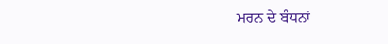ਮਰਨ ਦੇ ਬੰਧਨਾਂ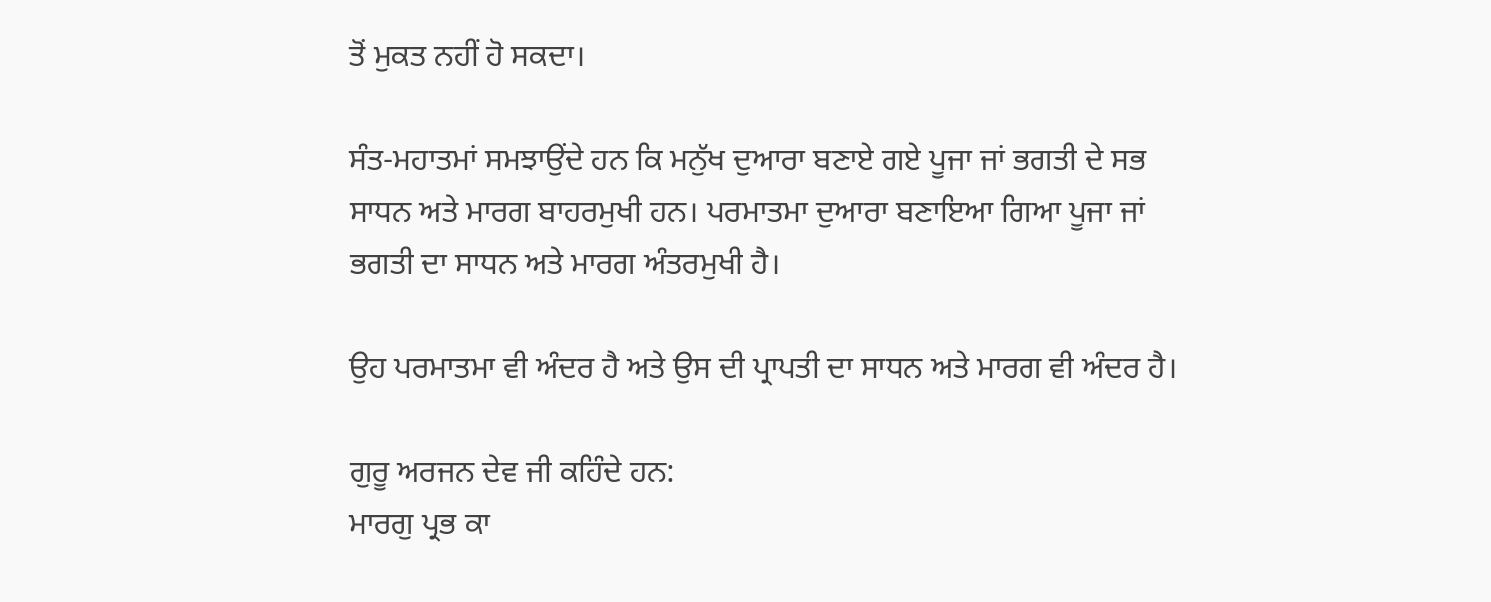ਤੋਂ ਮੁਕਤ ਨਹੀਂ ਹੋ ਸਕਦਾ।

ਸੰਤ-ਮਹਾਤਮਾਂ ਸਮਝਾਉਂਦੇ ਹਨ ਕਿ ਮਨੁੱਖ ਦੁਆਰਾ ਬਣਾਏ ਗਏ ਪੂਜਾ ਜਾਂ ਭਗਤੀ ਦੇ ਸਭ ਸਾਧਨ ਅਤੇ ਮਾਰਗ ਬਾਹਰਮੁਖੀ ਹਨ। ਪਰਮਾਤਮਾ ਦੁਆਰਾ ਬਣਾਇਆ ਗਿਆ ਪੂਜਾ ਜਾਂ ਭਗਤੀ ਦਾ ਸਾਧਨ ਅਤੇ ਮਾਰਗ ਅੰਤਰਮੁਖੀ ਹੈ।

ਉਹ ਪਰਮਾਤਮਾ ਵੀ ਅੰਦਰ ਹੈ ਅਤੇ ਉਸ ਦੀ ਪ੍ਰਾਪਤੀ ਦਾ ਸਾਧਨ ਅਤੇ ਮਾਰਗ ਵੀ ਅੰਦਰ ਹੈ।

ਗੁਰੂ ਅਰਜਨ ਦੇਵ ਜੀ ਕਹਿੰਦੇ ਹਨ:
ਮਾਰਗੁ ਪ੍ਰਭ ਕਾ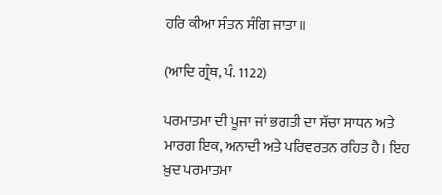ਹਰਿ ਕੀਆ ਸੰਤਨ ਸੰਗਿ ਜਾਤਾ॥

(ਆਦਿ ਗ੍ਰੰਥ, ਪੰ. 1122)

ਪਰਮਾਤਮਾ ਦੀ ਪੂਜਾ ਜਾਂ ਭਗਤੀ ਦਾ ਸੱਚਾ ਸਾਧਨ ਅਤੇ ਮਾਰਗ ਇਕ, ਅਨਾਦੀ ਅਤੇ ਪਰਿਵਰਤਨ ਰਹਿਤ ਹੈ। ਇਹ ਖ਼ੁਦ ਪਰਮਾਤਮਾ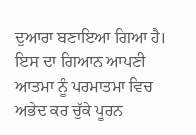ਦੁਆਰਾ ਬਣਾਇਆ ਗਿਆ ਹੈ। ਇਸ ਦਾ ਗਿਆਨ ਆਪਣੀ ਆਤਮਾ ਨੂੰ ਪਰਮਾਤਮਾ ਵਿਚ ਅਭੇਦ ਕਰ ਚੁੱਕੇ ਪੂਰਨ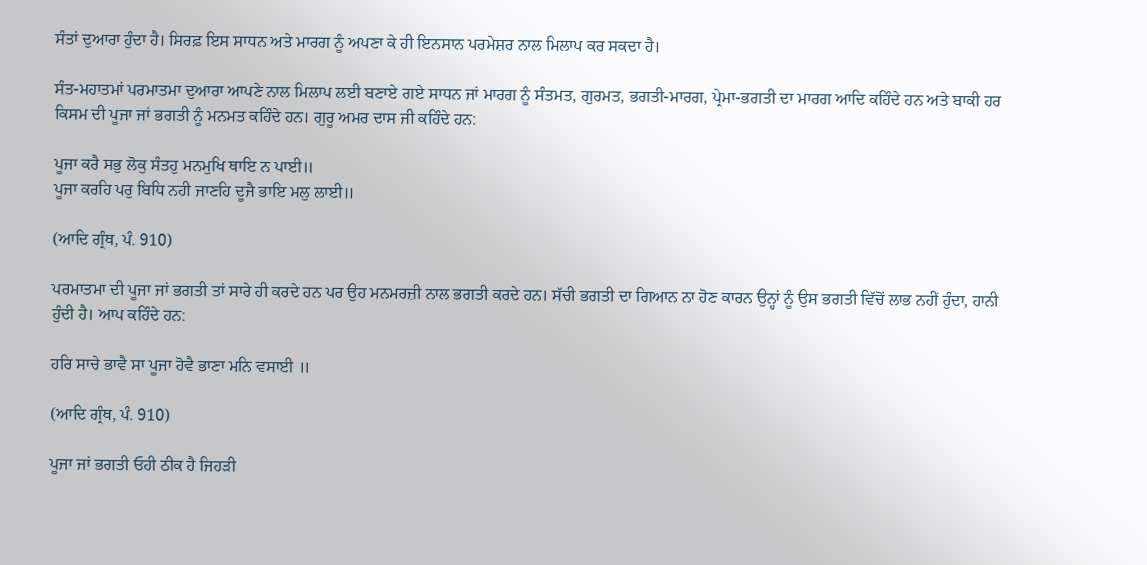ਸੰਤਾਂ ਦੁਆਰਾ ਹੁੰਦਾ ਹੈ। ਸਿਰਫ਼ ਇਸ ਸਾਧਨ ਅਤੇ ਮਾਰਗ ਨੂੰ ਅਪਣਾ ਕੇ ਹੀ ਇਨਸਾਨ ਪਰਮੇਸ਼ਰ ਨਾਲ ਮਿਲਾਪ ਕਰ ਸਕਦਾ ਹੈ।

ਸੰਤ-ਮਹਾਤਮਾਂ ਪਰਮਾਤਮਾ ਦੁਆਰਾ ਆਪਣੇ ਨਾਲ ਮਿਲਾਪ ਲਈ ਬਣਾਏ ਗਏ ਸਾਧਨ ਜਾਂ ਮਾਰਗ ਨੂੰ ਸੰਤਮਤ, ਗੁਰਮਤ, ਭਗਤੀ-ਮਾਰਗ, ਪ੍ਰੇਮਾ-ਭਗਤੀ ਦਾ ਮਾਰਗ ਆਦਿ ਕਹਿੰਦੇ ਹਨ ਅਤੇ ਬਾਕੀ ਹਰ ਕਿਸਮ ਦੀ ਪੂਜਾ ਜਾਂ ਭਗਤੀ ਨੂੰ ਮਨਮਤ ਕਹਿੰਦੇ ਹਨ। ਗੁਰੂ ਅਮਰ ਦਾਸ ਜੀ ਕਹਿੰਦੇ ਹਨ:

ਪੂਜਾ ਕਰੈ ਸਭੁ ਲੋਕੁ ਸੰਤਹੁ ਮਨਮੁਖਿ ਥਾਇ ਨ ਪਾਈ॥
ਪੂਜਾ ਕਰਹਿ ਪਰੁ ਬਿਧਿ ਨਹੀ ਜਾਣਹਿ ਦੂਜੈ ਭਾਇ ਮਲੁ ਲਾਈ॥

(ਆਦਿ ਗ੍ਰੰਥ, ਪੰ. 910)

ਪਰਮਾਤਮਾ ਦੀ ਪੂਜਾ ਜਾਂ ਭਗਤੀ ਤਾਂ ਸਾਰੇ ਹੀ ਕਰਦੇ ਹਨ ਪਰ ਉਹ ਮਨਮਰਜ਼ੀ ਨਾਲ ਭਗਤੀ ਕਰਦੇ ਹਨ। ਸੱਚੀ ਭਗਤੀ ਦਾ ਗਿਆਨ ਨਾ ਹੋਣ ਕਾਰਨ ਉਨ੍ਹਾਂ ਨੂੰ ਉਸ ਭਗਤੀ ਵਿੱਚੋਂ ਲਾਭ ਨਹੀਂ ਹੁੰਦਾ, ਹਾਨੀ ਹੁੰਦੀ ਹੈ। ਆਪ ਕਹਿੰਦੇ ਹਨ:

ਹਰਿ ਸਾਚੇ ਭਾਵੈ ਸਾ ਪੂਜਾ ਹੋਵੈ ਭਾਣਾ ਮਨਿ ਵਸਾਈ ॥

(ਆਦਿ ਗ੍ਰੰਥ, ਪੰ. 910)

ਪੂਜਾ ਜਾਂ ਭਗਤੀ ਓਹੀ ਠੀਕ ਹੈ ਜਿਹੜੀ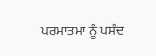ਪਰਮਾਤਮਾ ਨੂੰ ਪਸੰਦ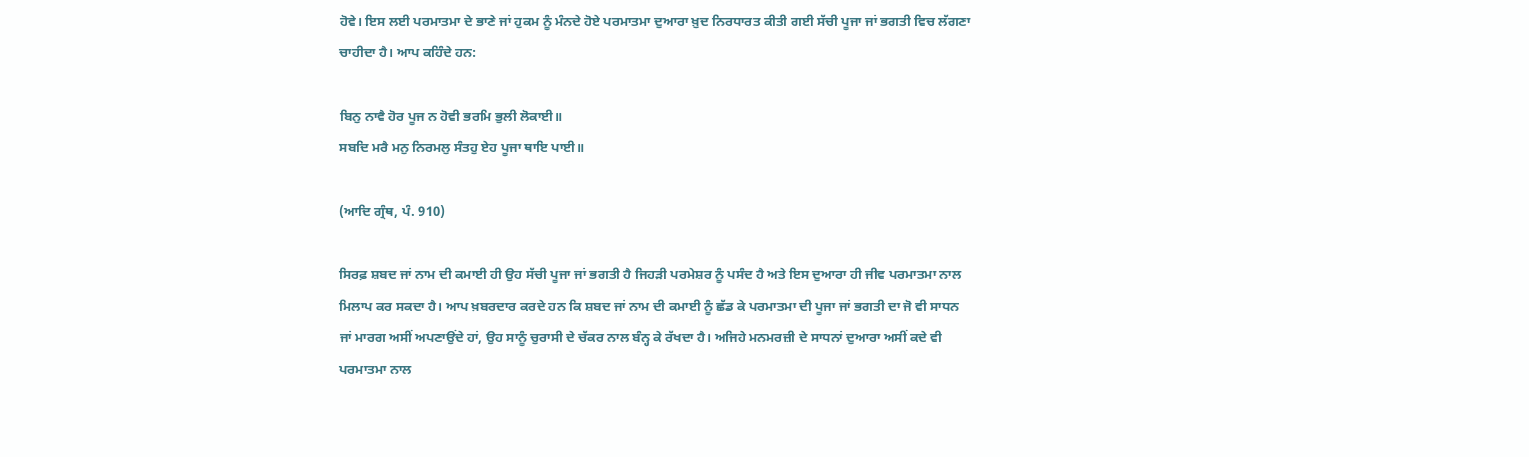ਹੋਵੇ। ਇਸ ਲਈ ਪਰਮਾਤਮਾ ਦੇ ਭਾਣੇ ਜਾਂ ਹੁਕਮ ਨੂੰ ਮੰਨਦੇ ਹੋਏ ਪਰਮਾਤਮਾ ਦੁਆਰਾ ਖ਼ੁਦ ਨਿਰਧਾਰਤ ਕੀਤੀ ਗਈ ਸੱਚੀ ਪੂਜਾ ਜਾਂ ਭਗਤੀ ਵਿਚ ਲੱਗਣਾ ਚਾਹੀਦਾ ਹੈ। ਆਪ ਕਹਿੰਦੇ ਹਨ:

ਬਿਨੁ ਨਾਵੈ ਹੋਰ ਪੂਜ ਨ ਹੋਵੀ ਭਰਮਿ ਭੁਲੀ ਲੋਕਾਈ॥
ਸਬਦਿ ਮਰੈ ਮਨੁ ਨਿਰਮਲੁ ਸੰਤਹੁ ਏਹ ਪੂਜਾ ਥਾਇ ਪਾਈ॥

(ਆਦਿ ਗ੍ਰੰਥ, ਪੰ. 910)

ਸਿਰਫ਼ ਸ਼ਬਦ ਜਾਂ ਨਾਮ ਦੀ ਕਮਾਈ ਹੀ ਉਹ ਸੱਚੀ ਪੂਜਾ ਜਾਂ ਭਗਤੀ ਹੈ ਜਿਹੜੀ ਪਰਮੇਸ਼ਰ ਨੂੰ ਪਸੰਦ ਹੈ ਅਤੇ ਇਸ ਦੁਆਰਾ ਹੀ ਜੀਵ ਪਰਮਾਤਮਾ ਨਾਲ ਮਿਲਾਪ ਕਰ ਸਕਦਾ ਹੈ। ਆਪ ਖ਼ਬਰਦਾਰ ਕਰਦੇ ਹਨ ਕਿ ਸ਼ਬਦ ਜਾਂ ਨਾਮ ਦੀ ਕਮਾਈ ਨੂੰ ਛੱਡ ਕੇ ਪਰਮਾਤਮਾ ਦੀ ਪੂਜਾ ਜਾਂ ਭਗਤੀ ਦਾ ਜੋ ਵੀ ਸਾਧਨ ਜਾਂ ਮਾਰਗ ਅਸੀਂ ਅਪਣਾਉਂਦੇ ਹਾਂ, ਉਹ ਸਾਨੂੰ ਚੁਰਾਸੀ ਦੇ ਚੱਕਰ ਨਾਲ ਬੰਨ੍ਹ ਕੇ ਰੱਖਦਾ ਹੈ। ਅਜਿਹੇ ਮਨਮਰਜ਼ੀ ਦੇ ਸਾਧਨਾਂ ਦੁਆਰਾ ਅਸੀਂ ਕਦੇ ਵੀ ਪਰਮਾਤਮਾ ਨਾਲ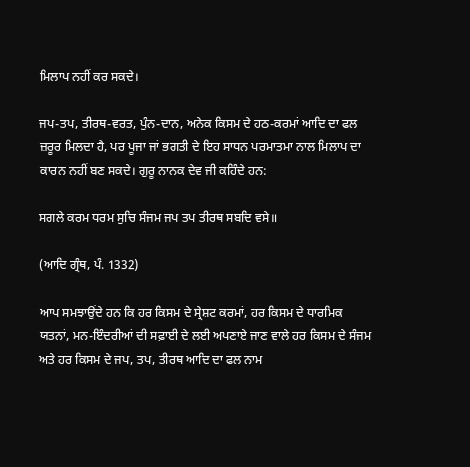ਮਿਲਾਪ ਨਹੀਂ ਕਰ ਸਕਦੇ।

ਜਪ-ਤਪ, ਤੀਰਥ-ਵਰਤ, ਪੁੰਨ-ਦਾਨ, ਅਨੇਕ ਕਿਸਮ ਦੇ ਹਠ-ਕਰਮਾਂ ਆਦਿ ਦਾ ਫਲ ਜ਼ਰੂਰ ਮਿਲਦਾ ਹੈ, ਪਰ ਪੂਜਾ ਜਾਂ ਭਗਤੀ ਦੇ ਇਹ ਸਾਧਨ ਪਰਮਾਤਮਾ ਨਾਲ ਮਿਲਾਪ ਦਾ ਕਾਰਨ ਨਹੀਂ ਬਣ ਸਕਦੇ। ਗੁਰੂ ਨਾਨਕ ਦੇਵ ਜੀ ਕਹਿੰਦੇ ਹਨ:

ਸਗਲੇ ਕਰਮ ਧਰਮ ਸੁਚਿ ਸੰਜਮ ਜਪ ਤਪ ਤੀਰਥ ਸਬਦਿ ਵਸੇ॥

(ਆਦਿ ਗ੍ਰੰਥ, ਪੰ. 1332)

ਆਪ ਸਮਝਾਉਂਦੇ ਹਨ ਕਿ ਹਰ ਕਿਸਮ ਦੇ ਸ੍ਰੇਸ਼ਟ ਕਰਮਾਂ, ਹਰ ਕਿਸਮ ਦੇ ਧਾਰਮਿਕ ਯਤਨਾਂ, ਮਨ-ਇੰਦਰੀਆਂ ਦੀ ਸਫ਼ਾਈ ਦੇ ਲਈ ਅਪਣਾਏ ਜਾਣ ਵਾਲੇ ਹਰ ਕਿਸਮ ਦੇ ਸੰਜਮ ਅਤੇ ਹਰ ਕਿਸਮ ਦੇ ਜਪ, ਤਪ, ਤੀਰਥ ਆਦਿ ਦਾ ਫਲ ਨਾਮ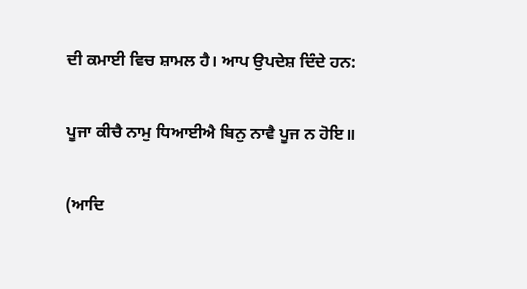ਦੀ ਕਮਾਈ ਵਿਚ ਸ਼ਾਮਲ ਹੈ। ਆਪ ਉਪਦੇਸ਼ ਦਿੰਦੇ ਹਨ:

ਪੂਜਾ ਕੀਚੈ ਨਾਮੁ ਧਿਆਈਐ ਬਿਨੁ ਨਾਵੈ ਪੂਜ ਨ ਹੋਇ॥

(ਆਦਿ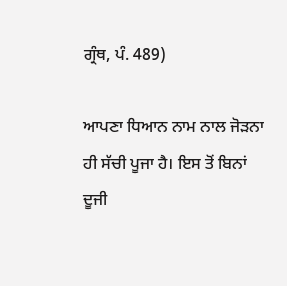ਗ੍ਰੰਥ, ਪੰ. 489)

ਆਪਣਾ ਧਿਆਨ ਨਾਮ ਨਾਲ ਜੋੜਨਾ ਹੀ ਸੱਚੀ ਪੂਜਾ ਹੈ। ਇਸ ਤੋਂ ਬਿਨਾਂ ਦੂਜੀ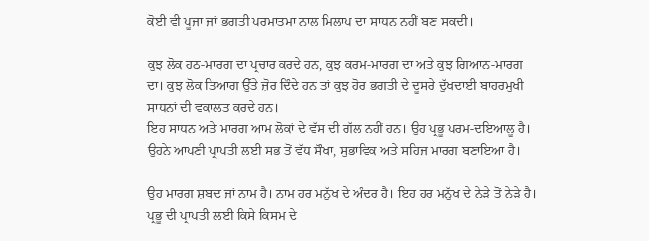ਕੋਈ ਵੀ ਪੂਜਾ ਜਾਂ ਭਗਤੀ ਪਰਮਾਤਮਾ ਨਾਲ ਮਿਲਾਪ ਦਾ ਸਾਧਨ ਨਹੀਂ ਬਣ ਸਕਦੀ।

ਕੁਝ ਲੋਕ ਹਠ-ਮਾਰਗ ਦਾ ਪ੍ਰਚਾਰ ਕਰਦੇ ਹਨ, ਕੁਝ ਕਰਮ-ਮਾਰਗ ਦਾ ਅਤੇ ਕੁਝ ਗਿਆਨ-ਮਾਰਗ ਦਾ। ਕੁਝ ਲੋਕ ਤਿਆਗ ਉੱਤੇ ਜ਼ੋਰ ਦਿੰਦੇ ਹਨ ਤਾਂ ਕੁਝ ਹੋਰ ਭਗਤੀ ਦੇ ਦੂਸਰੇ ਦੁੱਖਦਾਈ ਬਾਹਰਮੁਖੀ ਸਾਧਨਾਂ ਦੀ ਵਕਾਲਤ ਕਰਦੇ ਹਨ।
ਇਹ ਸਾਧਨ ਅਤੇ ਮਾਰਗ ਆਮ ਲੋਕਾਂ ਦੇ ਵੱਸ ਦੀ ਗੱਲ ਨਹੀਂ ਹਨ। ਉਹ ਪ੍ਰਭੂ ਪਰਮ-ਦਇਆਲੂ ਹੈ। ਉਹਨੇ ਆਪਣੀ ਪ੍ਰਾਪਤੀ ਲਈ ਸਭ ਤੋਂ ਵੱਧ ਸੌਖਾ, ਸੁਭਾਵਿਕ ਅਤੇ ਸਹਿਜ ਮਾਰਗ ਬਣਾਇਆ ਹੈ।

ਉਹ ਮਾਰਗ ਸ਼ਬਦ ਜਾਂ ਨਾਮ ਹੈ। ਨਾਮ ਹਰ ਮਨੁੱਖ ਦੇ ਅੰਦਰ ਹੈ। ਇਹ ਹਰ ਮਨੁੱਖ ਦੇ ਨੇੜੇ ਤੋਂ ਨੇੜੇ ਹੈ। ਪ੍ਰਭੂ ਦੀ ਪ੍ਰਾਪਤੀ ਲਈ ਕਿਸੇ ਕਿਸਮ ਦੇ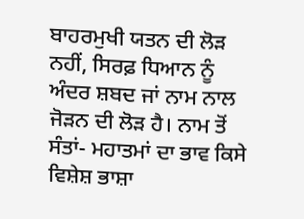ਬਾਹਰਮੁਖੀ ਯਤਨ ਦੀ ਲੋੜ ਨਹੀਂ, ਸਿਰਫ਼ ਧਿਆਨ ਨੂੰ ਅੰਦਰ ਸ਼ਬਦ ਜਾਂ ਨਾਮ ਨਾਲ ਜੋੜਨ ਦੀ ਲੋੜ ਹੈ। ਨਾਮ ਤੋਂ ਸੰਤਾਂ- ਮਹਾਤਮਾਂ ਦਾ ਭਾਵ ਕਿਸੇ ਵਿਸ਼ੇਸ਼ ਭਾਸ਼ਾ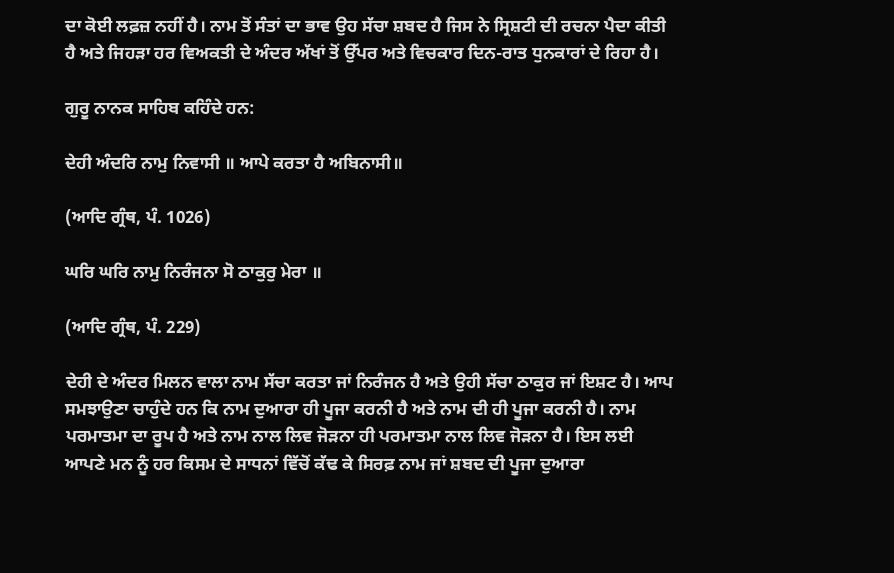ਦਾ ਕੋਈ ਲਫ਼ਜ਼ ਨਹੀਂ ਹੈ। ਨਾਮ ਤੋਂ ਸੰਤਾਂ ਦਾ ਭਾਵ ਉਹ ਸੱਚਾ ਸ਼ਬਦ ਹੈ ਜਿਸ ਨੇ ਸ੍ਰਿਸ਼ਟੀ ਦੀ ਰਚਨਾ ਪੈਦਾ ਕੀਤੀ ਹੈ ਅਤੇ ਜਿਹੜਾ ਹਰ ਵਿਅਕਤੀ ਦੇ ਅੰਦਰ ਅੱਖਾਂ ਤੋਂ ਉੱਪਰ ਅਤੇ ਵਿਚਕਾਰ ਦਿਨ-ਰਾਤ ਧੁਨਕਾਰਾਂ ਦੇ ਰਿਹਾ ਹੈ।

ਗੁਰੂ ਨਾਨਕ ਸਾਹਿਬ ਕਹਿੰਦੇ ਹਨ:

ਦੇਹੀ ਅੰਦਰਿ ਨਾਮੁ ਨਿਵਾਸੀ ॥ ਆਪੇ ਕਰਤਾ ਹੈ ਅਬਿਨਾਸੀ॥

(ਆਦਿ ਗ੍ਰੰਥ, ਪੰ. 1026)

ਘਰਿ ਘਰਿ ਨਾਮੁ ਨਿਰੰਜਨਾ ਸੋ ਠਾਕੁਰੁ ਮੇਰਾ ॥

(ਆਦਿ ਗ੍ਰੰਥ, ਪੰ. 229)

ਦੇਹੀ ਦੇ ਅੰਦਰ ਮਿਲਨ ਵਾਲਾ ਨਾਮ ਸੱਚਾ ਕਰਤਾ ਜਾਂ ਨਿਰੰਜਨ ਹੈ ਅਤੇ ਉਹੀ ਸੱਚਾ ਠਾਕੁਰ ਜਾਂ ਇਸ਼ਟ ਹੈ। ਆਪ ਸਮਝਾਉਣਾ ਚਾਹੁੰਦੇ ਹਨ ਕਿ ਨਾਮ ਦੁਆਰਾ ਹੀ ਪੂਜਾ ਕਰਨੀ ਹੈ ਅਤੇ ਨਾਮ ਦੀ ਹੀ ਪੂਜਾ ਕਰਨੀ ਹੈ। ਨਾਮ ਪਰਮਾਤਮਾ ਦਾ ਰੂਪ ਹੈ ਅਤੇ ਨਾਮ ਨਾਲ ਲਿਵ ਜੋੜਨਾ ਹੀ ਪਰਮਾਤਮਾ ਨਾਲ ਲਿਵ ਜੋੜਨਾ ਹੈ। ਇਸ ਲਈ ਆਪਣੇ ਮਨ ਨੂੰ ਹਰ ਕਿਸਮ ਦੇ ਸਾਧਨਾਂ ਵਿੱਚੋਂ ਕੱਢ ਕੇ ਸਿਰਫ਼ ਨਾਮ ਜਾਂ ਸ਼ਬਦ ਦੀ ਪੂਜਾ ਦੁਆਰਾ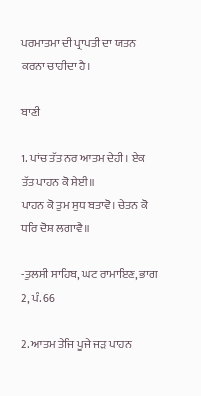ਪਰਮਾਤਮਾ ਦੀ ਪ੍ਰਾਪਤੀ ਦਾ ਯਤਨ ਕਰਨਾ ਚਾਹੀਦਾ ਹੈ।

ਬਾਣੀ

1. ਪਾਂਚ ਤੱਤ ਨਰ ਆਤਮ ਦੇਹੀ। ਏਕ ਤੱਤ ਪਾਹਨ ਕੋ ਸੇਈ॥
ਪਾਹਨ ਕੋ ਤੁਮ ਸੁਧ ਬਤਾਵੋ। ਚੇਤਨ ਕੋ ਧਰਿ ਦੋਸ਼ ਲਗਾਵੈ॥

-ਤੁਲਸੀ ਸਾਹਿਬ, ਘਟ ਰਾਮਾਇਣ, ਭਾਗ 2, ਪੰ. 66

2. ਆਤਮ ਤੇਜਿ ਪੂਜੇ ਜੜ ਪਾਹਨ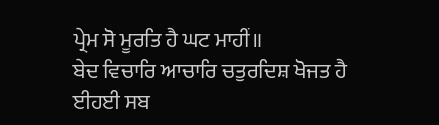ਪ੍ਰੇਮ ਸੋ ਮੂਰਤਿ ਹੈ ਘਟ ਮਾਹੀਂ॥
ਬੇਦ ਵਿਚਾਰਿ ਆਚਾਰਿ ਚਤੁਰਦਿਸ਼ ਖੋਜਤ ਹੈ ਈਹਈ ਸਬ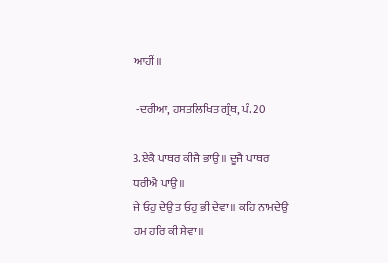ਆਹੀਂ॥

 -ਦਰੀਆ, ਹਸਤਲਿਖਿਤ ਗ੍ਰੰਥ, ਪੰ. 20

3.ਏਕੈ ਪਾਥਰ ਕੀਜੈ ਭਾਉ॥ ਦੂਜੈ ਪਾਥਰ ਧਰੀਐ ਪਾਉ॥
ਜੇ ਓਹੁ ਦੇਉ ਤ ਓਹੁ ਭੀ ਦੇਵਾ॥ ਕਹਿ ਨਾਮਦੇਉ ਹਮ ਹਰਿ ਕੀ ਸੇਵਾ॥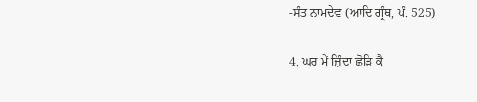-ਸੰਤ ਨਾਮਦੇਵ (ਆਦਿ ਗ੍ਰੰਥ, ਪੰ. 525)

4. ਘਰ ਮੇਂ ਜ਼ਿੰਦਾ ਛੋੜਿ ਕੈ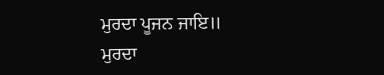ਮੁਰਦਾ ਪੂਜਨ ਜਾਇ॥
ਮੁਰਦਾ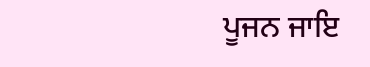ਪੂਜਨ ਜਾਇ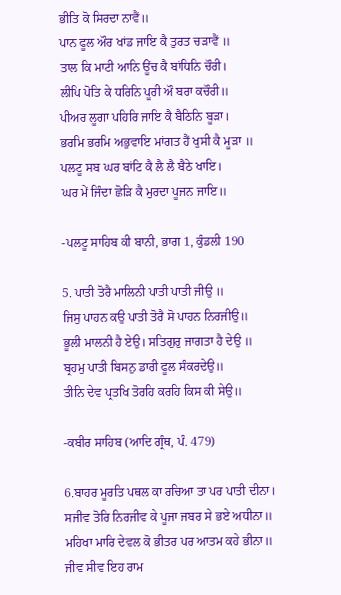ਭੀਤਿ ਕੋ ਸਿਰਦਾ ਨਾਵੈਂ॥
ਪਾਨ ਫੂਲ ਔਰ ਖਾਂਡ ਜਾਇ ਕੈ ਤੁਰਤ ਚੜਾਵੈਂ ॥
ਤਾਲ ਕਿ ਮਾਟੀ ਆਨਿ ਊਂਚ ਕੈ ਬਾਂਧਿਨਿ ਚੌਰੀ।
ਲੀਪਿ ਪੋਤਿ ਕੇ ਧਰਿਨਿ ਪੂਰੀ ਔ ਬਰਾ ਕਚੌਰੀ॥
ਪੀਅਰ ਲੂਗਾ ਪਹਿਰਿ ਜਾਇ ਕੈ ਬੈਠਿਨਿ ਬੂੜਾ।
ਭਰਮਿ ਭਰਮਿ ਅਭੁਵਾਇ ਮਾਂਗਤ ਹੈਂ ਖੁਸੀ ਕੈ ਮੂੜਾ ॥
ਪਲਟੂ ਸਬ ਘਰ ਬਾਂਟਿ ਕੈ ਲੈ ਲੈ ਬੈਠੇ ਖਾਇ।
ਘਰ ਮੇਂ ਜਿੰਦਾ ਛੋੜਿ ਕੈ ਮੁਰਦਾ ਪੂਜਨ ਜਾਇ॥

-ਪਲਟੂ ਸਾਹਿਬ ਕੀ ਬਾਨੀ, ਭਾਗ 1, ਕੁੰਡਲੀ 190

5. ਪਾਤੀ ਤੋਰੈ ਮਾਲਿਨੀ ਪਾਤੀ ਪਾਤੀ ਜੀਉ ॥
ਜਿਸੁ ਪਾਹਨ ਕਉ ਪਾਤੀ ਤੋਰੈ ਸੋ ਪਾਹਨ ਨਿਰਜੀਉ॥
ਭੂਲੀ ਮਾਲਨੀ ਹੈ ਏਉ। ਸਤਿਗੁਰੁ ਜਾਗਤਾ ਹੈ ਦੇਉ ॥
ਬ੍ਰਹਮੁ ਪਾਤੀ ਬਿਸਨੁ ਡਾਰੀ ਫੂਲ ਸੰਕਰਦੇਉ॥
ਤੀਨਿ ਦੇਵ ਪ੍ਰਤਖਿ ਤੋਰਹਿ ਕਰਹਿ ਕਿਸ ਕੀ ਸੇਉ॥

-ਕਬੀਰ ਸਾਹਿਬ (ਆਦਿ ਗ੍ਰੰਥ, ਪੰ. 479)

6.ਬਾਹਰ ਮੂਰਤਿ ਪਥਲ ਕਾ ਰਚਿਆ ਤਾ ਪਰ ਪਾਤੀ ਦੀਨਾ।
ਸਜੀਵ ਤੋਰਿ ਨਿਰਜੀਵ ਕੇ ਪੂਜਾ ਜਬਰ ਸੇ ਭਏ ਅਧੀਨਾ॥
ਮਹਿਖਾ ਮਾਰਿ ਦੇਵਲ ਕੋ ਭੀਤਰ ਪਰ ਆਤਮ ਕਹੇ ਭੀਨਾ॥
ਜੀਵ ਸੀਵ ਇਹ ਰਾਮ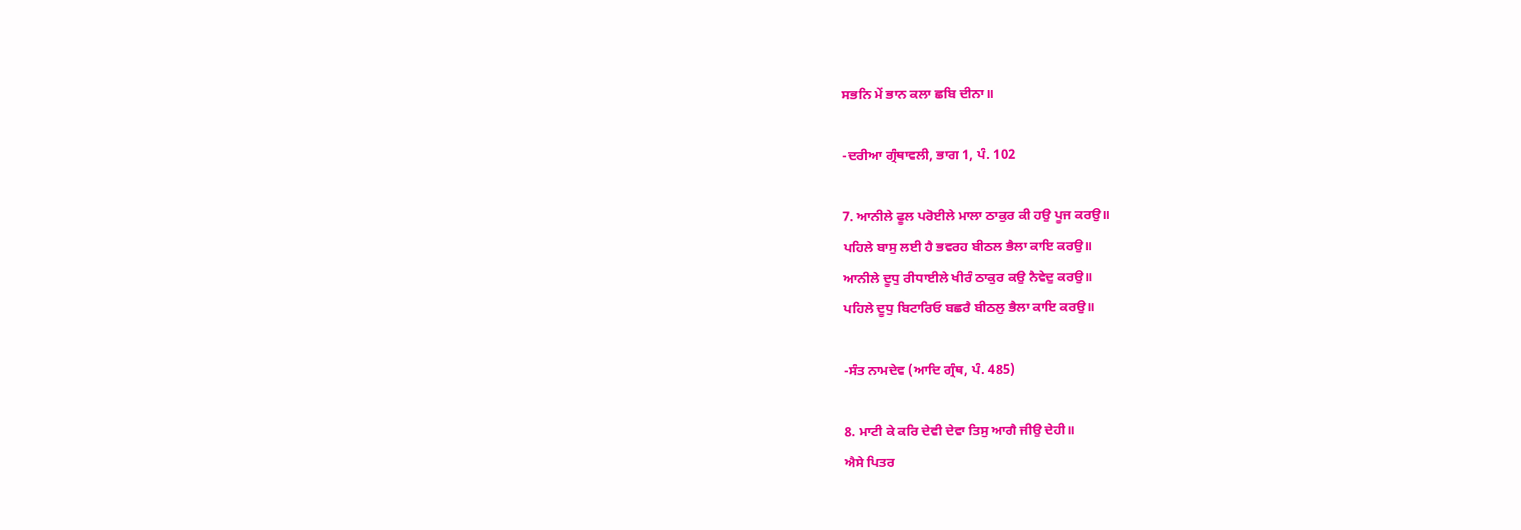ਸਭਨਿ ਮੇਂ ਭਾਨ ਕਲਾ ਛਬਿ ਦੀਨਾ॥

-ਦਰੀਆ ਗ੍ਰੰਥਾਵਲੀ, ਭਾਗ 1, ਪੰ. 102

7. ਆਨੀਲੇ ਫੂਲ ਪਰੋਈਲੇ ਮਾਲਾ ਠਾਕੁਰ ਕੀ ਹਉ ਪੂਜ ਕਰਉ॥
ਪਹਿਲੇ ਬਾਸੁ ਲਈ ਹੈ ਭਵਰਹ ਬੀਠਲ ਭੈਲਾ ਕਾਇ ਕਰਉ॥
ਆਨੀਲੇ ਦੂਧੁ ਰੀਧਾਈਲੇ ਖੀਰੰ ਠਾਕੁਰ ਕਉ ਨੈਵੇਦੁ ਕਰਉ॥
ਪਹਿਲੇ ਦੂਧੁ ਬਿਟਾਰਿਓ ਬਛਰੈ ਬੀਠਲੁ ਭੈਲਾ ਕਾਇ ਕਰਉ॥

-ਸੰਤ ਨਾਮਦੇਵ (ਆਦਿ ਗ੍ਰੰਥ, ਪੰ. 485)

8. ਮਾਟੀ ਕੇ ਕਰਿ ਦੇਵੀ ਦੇਵਾ ਤਿਸੁ ਆਗੈ ਜੀਉ ਦੇਹੀ॥
ਐਸੇ ਪਿਤਰ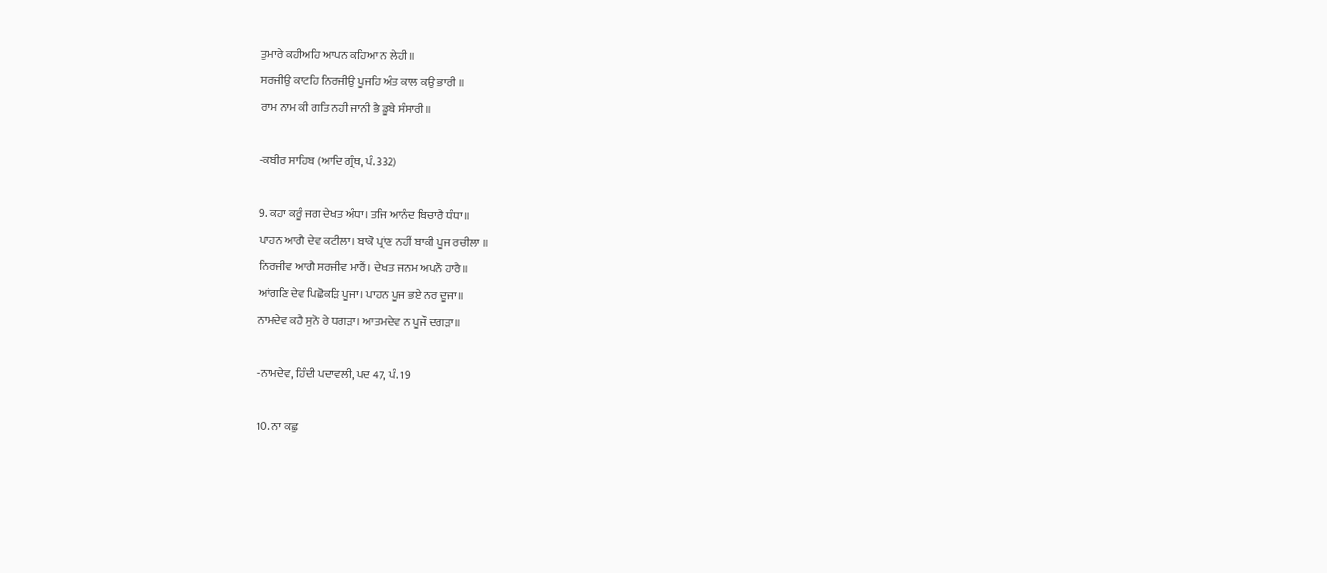ਤੁਮਾਰੇ ਕਹੀਅਹਿ ਆਪਨ ਕਹਿਆ ਨ ਲੇਹੀ॥
ਸਰਜੀਉ ਕਾਟਹਿ ਨਿਰਜੀਉ ਪੂਜਹਿ ਅੰਤ ਕਾਲ ਕਉ ਭਾਰੀ ॥
ਰਾਮ ਨਾਮ ਕੀ ਗਤਿ ਨਹੀ ਜਾਨੀ ਭੈ ਡੂਬੇ ਸੰਸਾਰੀ॥

-ਕਬੀਰ ਸਾਹਿਬ (ਆਦਿ ਗ੍ਰੰਥ, ਪੰ. 332)

9. ਕਹਾ ਕਰੂੰ ਜਗ ਦੇਖਤ ਅੰਧਾ। ਤਜਿ ਆਨੰਦ ਬਿਚਾਰੈ ਧੰਧਾ॥
ਪਾਹਨ ਆਗੈ ਦੇਵ ਕਟੀਲਾ। ਬਾਕੋ ਪ੍ਰਾਂਣ ਨਹੀਂ ਬਾਕੀ ਪੂਜ ਰਚੀਲਾ ॥
ਨਿਰਜੀਵ ਆਗੈ ਸਰਜੀਵ ਮਾਰੈਂ। ਦੇਖਤ ਜਨਮ ਅਪਨੌ ਹਾਰੈ॥
ਆਂਗਣਿ ਦੇਵ ਪਿਛੋਕੜਿ ਪੂਜਾ। ਪਾਹਨ ਪੂਜ ਭਏ ਨਰ ਦੂਜਾ॥
ਨਾਮਦੇਵ ਕਹੈ ਸੁਨੋ ਰੇ ਧਗੜਾ। ਆਤਮਦੇਵ ਨ ਪੂਜੌ ਦਗੜਾ॥

-ਨਾਮਦੇਵ, ਹਿੰਦੀ ਪਦਾਵਲੀ, ਪਦ 47, ਪੰ. 19

10. ਨਾ ਕਛੁ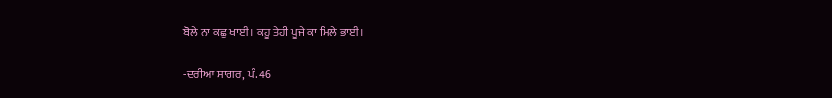ਬੋਲੇ ਨਾ ਕਛੁ ਖਾਈ। ਕਹੂ ਤੇਹੀ ਪੂਜੇ ਕਾ ਮਿਲੇ ਭਾਈ।

-ਦਰੀਆ ਸਾਗਰ, ਪੰ. 46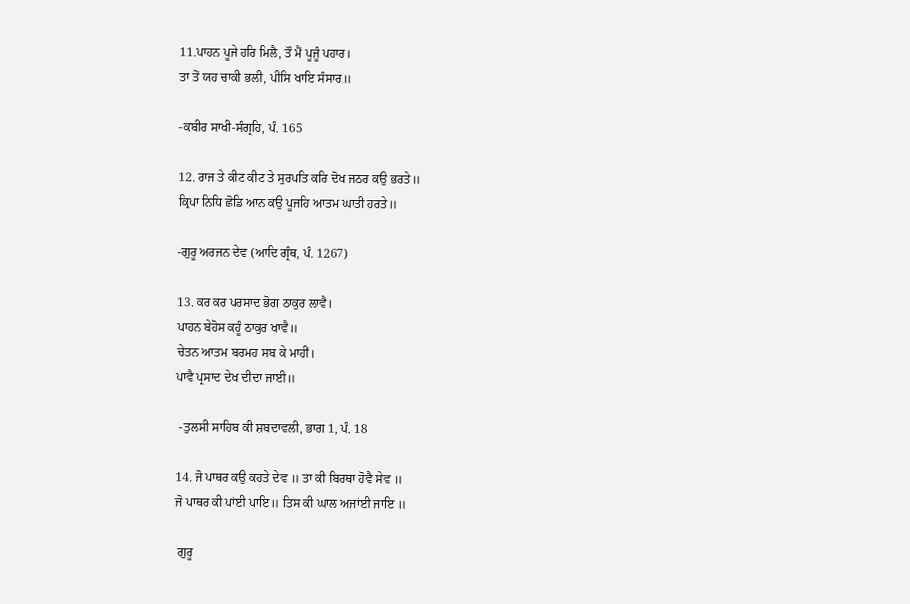11.ਪਾਹਨ ਪੂਜੇ ਹਰਿ ਮਿਲੈ, ਤੌ ਮੈਂ ਪੂਜੂੰ ਪਹਾਰ।
ਤਾ ਤੋਂ ਯਹ ਚਾਕੀ ਭਲੀ, ਪੀਸਿ ਖਾਇ ਸੰਸਾਰ॥

-ਕਬੀਰ ਸਾਖੀ-ਸੰਗ੍ਰਹਿ, ਪੰ. 165

12. ਰਾਜ ਤੇ ਕੀਟ ਕੀਟ ਤੇ ਸੁਰਪਤਿ ਕਰਿ ਦੋਖ ਜਠਰ ਕਉ ਭਰਤੇ॥
ਕ੍ਰਿਪਾ ਨਿਧਿ ਛੋਡਿ ਆਨ ਕਉ ਪੂਜਹਿ ਆਤਮ ਘਾਤੀ ਹਰਤੇ॥

-ਗੁਰੂ ਅਰਜਨ ਦੇਵ (ਆਦਿ ਗ੍ਰੰਥ, ਪੰ. 1267)

13. ਕਰ ਕਰ ਪਰਸਾਦ ਭੋਗ ਠਾਕੁਰ ਲਾਵੈ।
ਪਾਹਨ ਬੇਹੋਸ ਕਹੂੰ ਠਾਕੁਰ ਖਾਵੈ॥
ਚੇਤਨ ਆਤਮ ਬਰਮਹ ਸਬ ਕੇ ਮਾਹੀਂ।
ਪਾਵੈ ਪ੍ਰਸਾਦ ਦੇਖ ਦੀਦਾ ਜਾਈ॥

 -ਤੁਲਸੀ ਸਾਹਿਬ ਕੀ ਸ਼ਬਦਾਵਲੀ, ਭਾਗ 1, ਪੰ. 18

14. ਜੋ ਪਾਥਰ ਕਉ ਕਹਤੇ ਦੇਵ ॥ ਤਾ ਕੀ ਬਿਰਥਾ ਹੋਵੈ ਸੇਵ ॥
ਜੋ ਪਾਥਰ ਕੀ ਪਾਂਈ ਪਾਇ॥ ਤਿਸ ਕੀ ਘਾਲ ਅਜਾਂਈ ਜਾਇ ॥

 ਗੁਰੂ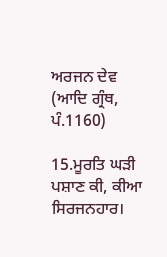ਅਰਜਨ ਦੇਵ (ਆਦਿ ਗ੍ਰੰਥ, ਪੰ.1160)

15.ਮੂਰਤਿ ਘੜੀ ਪਸ਼ਾਣ ਕੀ, ਕੀਆ ਸਿਰਜਨਹਾਰ।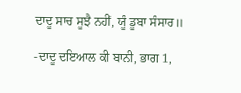ਦਾਦੂ ਸਾਚ ਸੂਝੈ ਨਹੀਂ, ਯੂੰ ਡੂਬਾ ਸੰਸਾਰ॥

-ਦਾਦੂ ਦਇਆਲ ਕੀ ਬਾਨੀ, ਭਾਗ 1,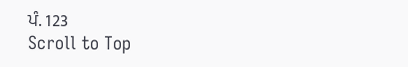ਪੰ. 123
Scroll to Top